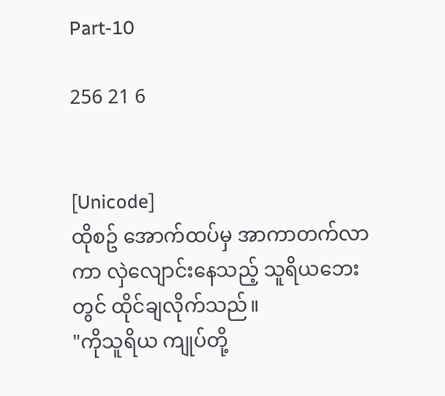Part-10

256 21 6


[Unicode]
ထိုစဥ် အောက်ထပ်မှ အာကာတက်လာကာ လှဲလျောင်းနေသည့် သူရိယဘေးတွင် ထိုင်ချလိုက်သည်။
"ကိုသူရိယ ကျုပ်တို့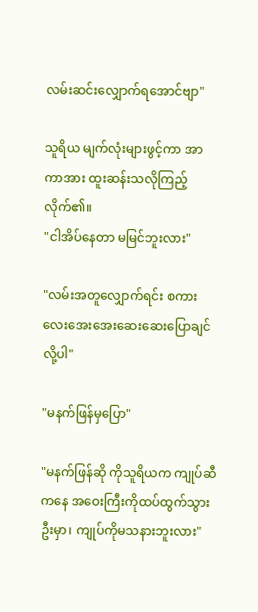လမ်းဆင်းလျှောက်ရအောင်ဗျာ"

သူရိယ မျက်လုံးများဖွင့်ကာ အာကာအား ထူးဆန်းသလိုကြည့်လိုက်၏။
"ငါအိပ်နေတာ မမြင်ဘူးလား"

"လမ်းအတူလျှောက်ရင်း စကားလေးအေးအေးဆေးဆေးပြောချင်လို့ပါ"

"မနက်ဖြန်မှပြော"

"မနက်ဖြန်ဆို ကိုသူရိယက ကျုပ်ဆီကနေ အဝေးကြီးကိုထပ်ထွက်သွားဦးမှာ၊ ကျုပ်ကိုမသနားဘူးလား"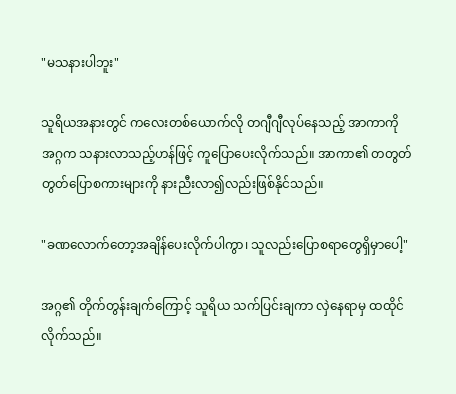"မသနားပါဘူး"

သူရိယအနားတွင် ကလေးတစ်ယောက်လို တဂျီဂျီလုပ်နေသည့် အာကာကို အဂ္ဂက သနားလာသည့်ဟန်ဖြင့် ကူပြောပေးလိုက်သည်။ အာကာ၏ တတွတ်တွတ်ပြောစကားများကို နားညီးလာ၍လည်းဖြစ်နိုင်သည်။

"ခဏလောက်တော့အချိန်ပေးလိုက်ပါကွာ၊ သူလည်းပြောစရာတွေရှိမှာပေါ့"

အဂ္ဂ၏ တိုက်တွန်းချက်ကြောင့် သူရိယ သက်ပြင်းချကာ လှဲနေရာမှ ထထိုင်လိုက်သည်။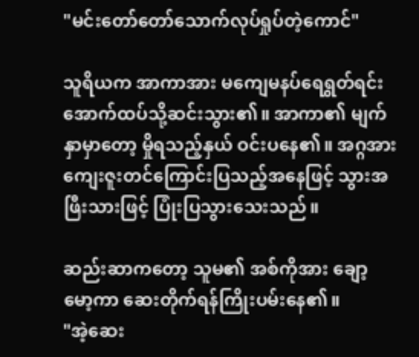"မင်းတော်တော်သောက်လုပ်ရှုပ်တဲ့ကောင်"

သူရိယက အာကာအား မကျေမနပ်ရေရွတ်ရင်း အောက်ထပ်သို့ဆင်းသွား၏။ အာကာ၏ မျက်နှာမှာတော့ မှိုရသည့်နှယ် ဝင်းပနေ၏။ အဂ္ဂအား ကျေးဇူးတင်ကြောင်းပြသည့်အနေဖြင့် သွားအဖြီးသားဖြင့် ပြုံးပြသွားသေးသည်။

ဆည်းဆာကတော့ သူမ၏ အစ်ကိုအား ချော့မော့ကာ ဆေးတိုက်ရန်ကြိုးပမ်းနေ၏။
"အဲ့ဆေး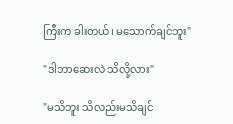ကြီးက ခါးတယ်၊ မသောက်ချင်ဘူး"

"ဒါဘာဆေးလဲ သိလို့လား"

"မသိဘူး သိလည်းမသိချင်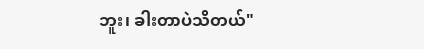ဘူး၊ ခါးတာပဲသိတယ်"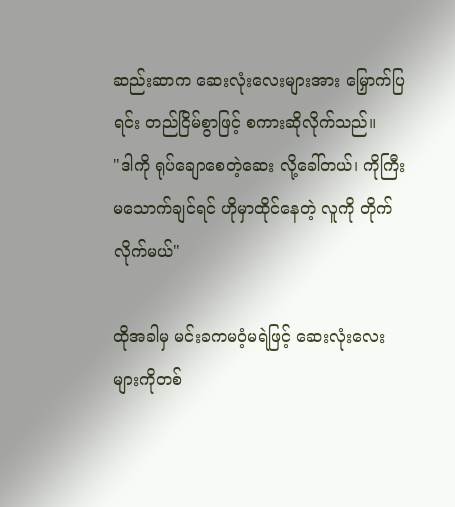ဆည်းဆာက ဆေးလုံးလေးများအား မြှောက်ပြရင်း တည်ငြိမ်စွာဖြင့် စကားဆိုလိုက်သည်။
"ဒါကို ရုပ်ချောစေတဲ့ဆေး လို့ခေါ်တယ်၊ ကိုကြီးမသောက်ချင်ရင် ဟိုမှာထိုင်နေတဲ့ လူကို တိုက်လိုက်မယ်"

ထိုအခါမှ မင်းခကမဝံ့မရဲဖြင့် ဆေးလုံးလေးများကိုတစ်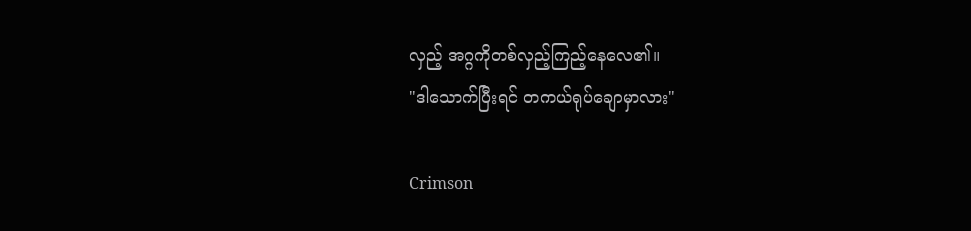လှည့် အဂ္ဂကိုတစ်လှည့်ကြည့်နေလေ၏။
"ဒါသောက်ပြီးရင် တကယ်ရုပ်ချောမှာလား"

Crimson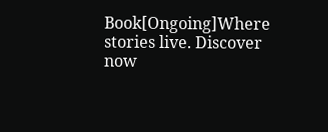Book[Ongoing]Where stories live. Discover now